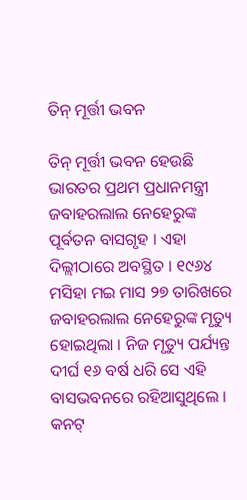ତିନ୍ ମୂର୍ତ୍ତୀ ଭବନ

ତିନ୍ ମୂର୍ତ୍ତୀ ଭବନ ହେଉଛି ଭାରତର ପ୍ରଥମ ପ୍ରଧାନମନ୍ତ୍ରୀ ଜବାହରଲାଲ ନେହେରୁଙ୍କ ପୂର୍ବତନ ବାସଗୃହ । ଏହା ଦିଲ୍ଲୀଠାରେ ଅବସ୍ଥିତ । ୧୯୬୪ ମସିହା ମଇ ମାସ ୨୭ ତାରିଖରେ ଜବାହରଲାଲ ନେହେରୁଙ୍କ ମୃତ୍ୟୁ ହୋଇଥିଲା । ନିଜ ମୃତ୍ୟୁ ପର୍ଯ୍ୟନ୍ତ ଦୀର୍ଘ ୧୬ ବର୍ଷ ଧରି ସେ ଏହି ବାସଭବନରେ ରହିଆସୁଥିଲେ । କନଟ୍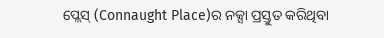ପ୍ଲେସ୍ (Connaught Place)ର ନ‌କ୍ସା ପ୍ରସ୍ତୁତ କରିଥିବା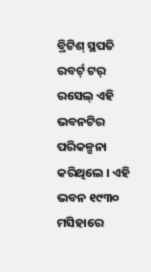ବ୍ରିଟିଶ୍ ସ୍ଥପତି ରବର୍ଟ୍ ଟର୍ ରସେଲ୍ ଏହି ଭବନଟିର ପରିକଳ୍ପନା କରିଥିଲେ । ଏହି ଭବନ ୧୯୩୦ ମସିହାରେ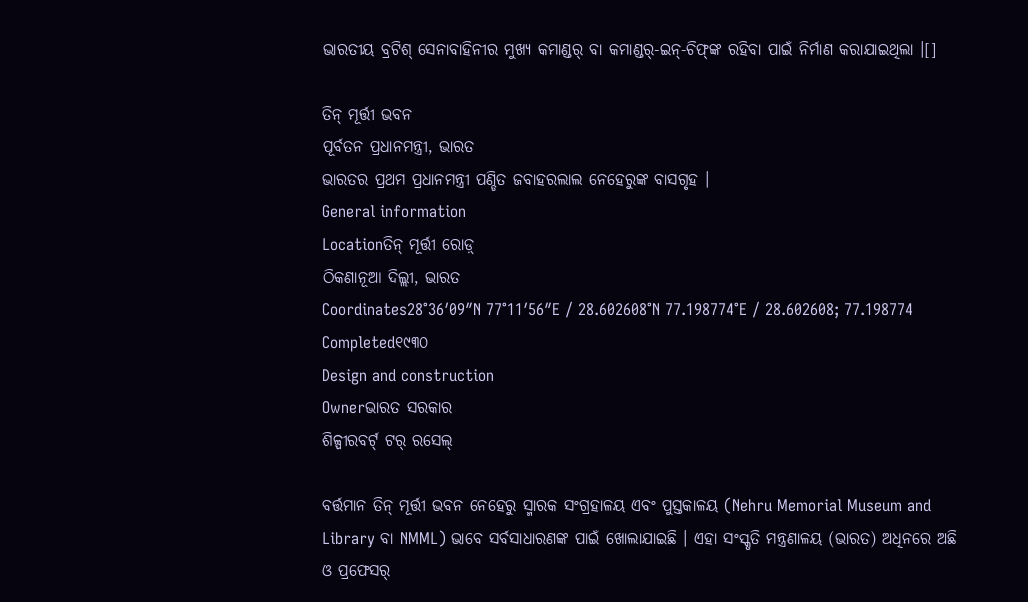ଭାରତୀୟ ବ୍ରଟିଶ୍ ସେନାବାହିନୀର ମୁଖ୍ୟ କମାଣ୍ଡର୍ ବା କମାଣ୍ଡର୍-ଇନ୍-ଚିଫ୍‌ଙ୍କ ରହିବା ପାଇଁ ନିର୍ମାଣ କରାଯାଇଥିଲା ।[]

ତିନ୍ ମୂର୍ତ୍ତୀ ଭବନ
ପୂର୍ବତନ ପ୍ରଧାନମନ୍ତ୍ରୀ, ଭାରତ
ଭାରତର ପ୍ରଥମ ପ୍ରଧାନମନ୍ତ୍ରୀ ପଣ୍ଡିତ ଜବାହରଲାଲ ନେହେରୁଙ୍କ ବାସଗୃହ ।
General information
Locationତିନ୍ ମୂର୍ତ୍ତୀ ରୋଡ଼୍
ଠିକଣାନୂଆ ଦିଲ୍ଲୀ, ଭାରତ
Coordinates28°36′09″N 77°11′56″E / 28.602608°N 77.198774°E / 28.602608; 77.198774
Completed୧୯୩୦
Design and construction
Ownerଭାରତ ସରକାର
ଶିଳ୍ପୀରବର୍ଟ୍ ଟର୍ ରସେଲ୍

ବର୍ତ୍ତମାନ ତିନ୍ ମୂର୍ତ୍ତୀ ଭବନ ନେହେରୁ ସ୍ମାରକ ସଂଗ୍ରହାଳୟ ଏବଂ ପୁସ୍ତକାଳୟ (Nehru Memorial Museum and Library ବା NMML) ଭାବେ ସର୍ବସାଧାରଣଙ୍କ ପାଇଁ ଖୋଲାଯାଇଛି । ଏହା ସଂସ୍କୃତି ମନ୍ତ୍ରଣାଳୟ (ଭାରତ) ଅଧିନରେ ଅଛି ଓ ପ୍ରଫେସର୍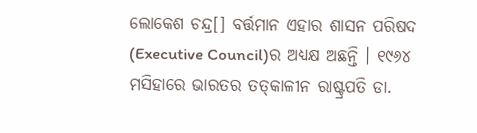ଲୋକେଶ ଚନ୍ଦ୍ର[] ବର୍ତ୍ତମାନ ଏହାର ଶାସନ ପରିଷଦ (Executive Council)ର ଅଧ୍ୟକ୍ଷ ଅଛନ୍ତି । ୧୯୬୪ ମସିହାରେ ଭାରତର ତ‌ତ୍‌କାଳୀନ ରାଷ୍ଟ୍ରପତି ଡା.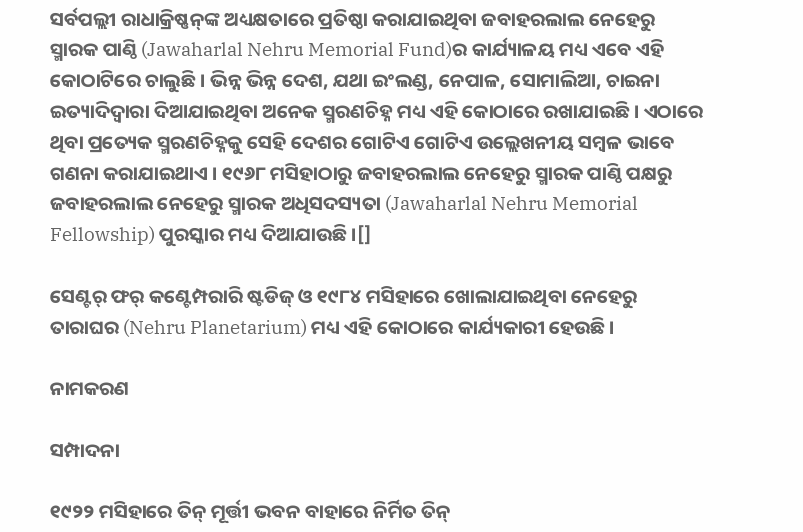ସର୍ବପଲ୍ଲୀ ରାଧାକ୍ରିଷ୍ଣନ୍‌ଙ୍କ ଅଧ୍ୟକ୍ଷତାରେ ପ୍ରତିଷ୍ଠା କରାଯାଇଥିବା ଜବାହରଲାଲ ନେହେରୁ ସ୍ମାରକ ପାଣ୍ଠି (Jawaharlal Nehru Memorial Fund)ର କାର୍ଯ୍ୟାଳୟ ମଧ୍ୟ ଏବେ ଏହି କୋଠାଟିରେ ଚାଲୁଛି । ଭିନ୍ନ ଭିନ୍ନ ଦେଶ, ଯଥା ଇଂଲଣ୍ଡ, ନେପାଳ, ସୋମାଲିଆ, ଚାଇନା ଇତ୍ୟାଦିଦ୍ୱାରା ଦିଆଯାଇଥିବା ଅନେକ ସ୍ମରଣଚିହ୍ନ ମଧ୍ୟ ଏହି କୋଠାରେ ରଖାଯାଇଛି । ଏଠାରେ ଥିବା ପ୍ରତ୍ୟେକ ସ୍ମରଣଚିହ୍ନ‌କୁ ସେହି ଦେଶର ଗୋଟିଏ ଗୋଟିଏ ଉଲ୍ଲେଖନୀୟ ସମ୍ବଳ ଭାବେ ଗଣନା କରାଯାଇଥାଏ । ୧୯୬୮ ମସିହାଠାରୁ ଜବାହରଲାଲ ନେହେରୁ ସ୍ମାରକ ପାଣ୍ଠି ପକ୍ଷରୁ ଜବାହରଲାଲ ନେହେରୁ ସ୍ମାରକ ଅଧିସଦସ୍ୟତା (Jawaharlal Nehru Memorial Fellowship) ପୁରସ୍କାର ମଧ୍ୟ ଦିଆଯାଉଛି ।[]

ସେଣ୍ଟର୍ ଫର୍ କଣ୍ଟେମ୍ପରାରି ଷ୍ଟଡିଜ୍ ଓ ୧୯୮୪ ମସିହାରେ ଖୋଲାଯାଇଥିବା ନେହେରୁ ତାରାଘର (Nehru Planetarium) ମଧ୍ୟ ଏହି କୋଠାରେ କାର୍ଯ୍ୟକାରୀ ହେଉଛି ।

ନାମକରଣ

ସମ୍ପାଦନା

୧୯୨୨ ମସିହାରେ ତିନ୍ ମୂର୍ତ୍ତୀ ଭବନ ବାହାରେ ନିର୍ମିତ ତିନ୍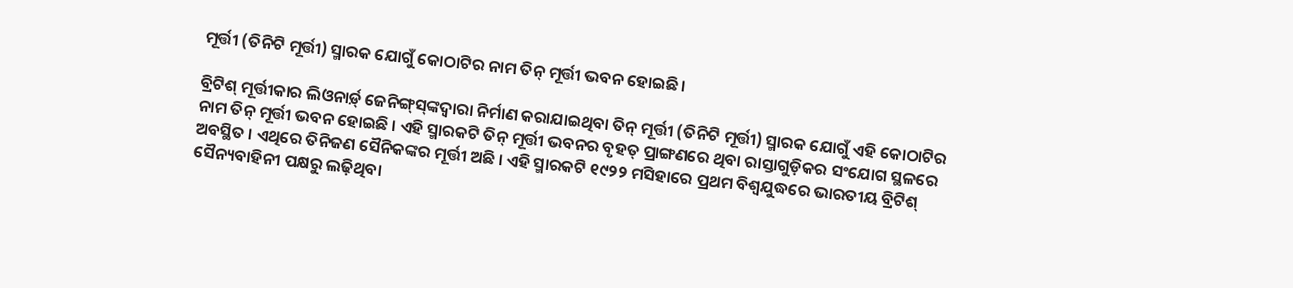ମୂର୍ତ୍ତୀ (ତିନିଟି ମୂର୍ତ୍ତୀ) ସ୍ମାରକ ଯୋଗୁଁ କୋଠାଟିର ନାମ ତିନ୍ ମୂର୍ତ୍ତୀ ଭବନ ହୋଇଛି ।

ବ୍ରିଟିଶ୍ ମୂର୍ତ୍ତୀକାର ଲିଓନାର୍ଡ଼୍ ଜେନିଙ୍ଗ୍‌ସ୍‌ଙ୍କଦ୍ୱାରା ନିର୍ମାଣ କରାଯାଇଥିବା ତିନ୍ ମୂର୍ତ୍ତୀ (ତିନିଟି ମୂର୍ତ୍ତୀ) ସ୍ମାରକ ଯୋଗୁଁ ଏହି କୋଠାଟିର ନାମ ତିନ୍ ମୂର୍ତ୍ତୀ ଭବନ ହୋଇଛି । ଏହି ସ୍ମାରକଟି ତିନ୍ ମୂର୍ତ୍ତୀ ଭବନର ବୃହତ୍ ପ୍ରାଙ୍ଗଣରେ ଥିବା ରାସ୍ତାଗୁଡ଼ିକର ସଂଯୋଗ ସ୍ଥଳରେ ଅବସ୍ଥିତ । ଏଥିରେ ତିନିଜଣ ସୈନିକଙ୍କର ମୂର୍ତ୍ତୀ ଅଛି । ଏହି ସ୍ମାରକଟି ୧୯୨୨ ମସିହାରେ ପ୍ରଥମ ବିଶ୍ୱଯୁଦ୍ଧରେ ଭାରତୀୟ ବ୍ରିଟିଶ୍ ସୈନ୍ୟବାହିନୀ ପକ୍ଷରୁ ଲଢ଼ିଥିବା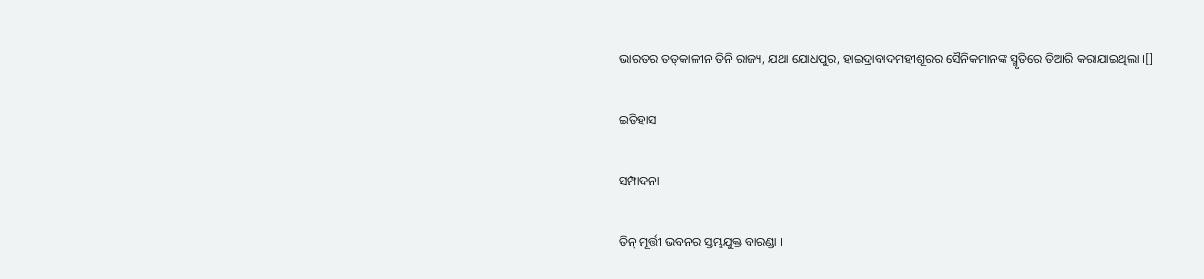ଭାରତର ତ‌ତ୍‌କାଳୀନ ତିନି ରାଜ୍ୟ, ଯଥା ଯୋଧପୁର, ହାଇଦ୍ରାବାଦମହୀଶୂରର ସୈନିକମାନ‌ଙ୍କ ସ୍ମୃତିରେ ତିଆରି କରାଯାଇଥିଲା ।[]

ଇତିହାସ

ସମ୍ପାଦନା

ତିନ୍ ମୂର୍ତ୍ତୀ ଭବନର ସ୍ତମ୍ଭଯୁକ୍ତ ବାରଣ୍ଡା ।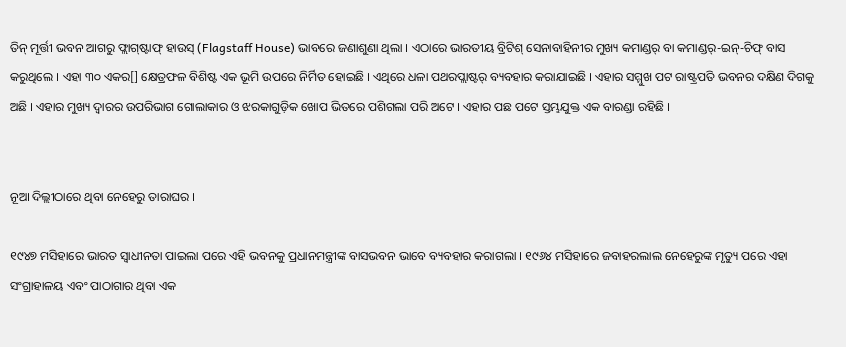ତିନ୍ ମୂର୍ତ୍ତୀ ଭବନ ଆଗରୁ ଫ୍ଲାଗ୍‌ଷ୍ଟାଫ୍ ହାଉସ୍ (Flagstaff House) ଭାବରେ ଜଣାଶୁଣା ଥିଲା । ଏଠାରେ ଭାରତୀୟ ବ୍ରିଟିଶ୍ ସେନାବାହିନୀର ମୁଖ୍ୟ କମାଣ୍ଡର୍ ବା କମାଣ୍ଡର୍-ଇନ୍-ଚିଫ୍ ବାସ କରୁଥିଲେ । ଏହା ୩୦ ଏକର[] କ୍ଷେତ୍ରଫଳ ବିଶିଷ୍ଟ ଏକ ଭୂମି ଉପରେ ନିର୍ମିତ ହୋଇଛି । ଏଥିରେ ଧଳା ପଥରପ୍ଲାଷ୍ଟର୍ ବ୍ୟବ‌ହାର କରାଯାଇଛି । ଏହାର ସମ୍ମୁଖ ପଟ ରାଷ୍ଟ୍ରପତି ଭବନର ଦକ୍ଷିଣ ଦିଗକୁ ଅଛି । ଏହାର ମୁଖ୍ୟ ଦ୍ୱାରର ଉପରିଭାଗ ଗୋଲାକାର ଓ ଝରକାଗୁଡ଼ିକ ଖୋପ ଭିତରେ ପଶିଗଲା ପରି ଅଟେ । ଏହାର ପଛ ପଟେ ସ୍ତମ୍ଭଯୁକ୍ତ ଏକ ବାରଣ୍ଡା ରହିଛି ।


ନୂଆ ଦିଲ୍ଲୀଠାରେ ଥିବା ନେହେରୁ ତାରାଘର ।

୧୯୪୭ ମସିହାରେ ଭାରତ ସ୍ୱାଧୀନତା ପାଇଲା ପରେ ଏହି ଭବନ‌କୁ ପ୍ରଧାନମନ୍ତ୍ରୀଙ୍କ ବାସଭବନ ଭାବେ ବ୍ୟବ‌ହାର କରାଗଲା । ୧୯୬୪ ମସିହାରେ ଜବାହରଲାଲ ନେହେରୁଙ୍କ ମୃତ୍ୟୁ ପରେ ଏହା ସଂଗ୍ରାହାଳୟ ଏବଂ ପାଠାଗାର ଥିବା ଏକ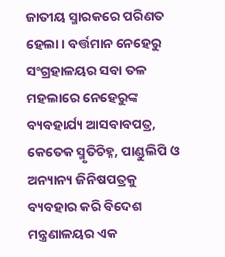ଜାତୀୟ ସ୍ମାରକରେ ପରିଣତ ହେଲା । ବର୍ତ୍ତମାନ ନେହେରୁ ସଂଗ୍ରହାଳୟର ସବା ତଳ ମହଲାରେ ନେହେରୁଙ୍କ ବ୍ୟବ‌ହାର୍ଯ୍ୟ ଆସବାବପତ୍ର, କେତେକ ସ୍ମୃତିଚିହ୍ନ, ପାଣ୍ଡୁଲିପି ଓ ଅନ୍ୟାନ୍ୟ ଜିନିଷ‌ପତ୍ରକୁ ବ୍ୟବ‌ହାର କରି ବିଦେଶ ମନ୍ତ୍ରଣାଳୟର ଏକ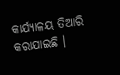କାର୍ଯ୍ୟାଳୟ ତିଆରି କରାଯାଇଛି ।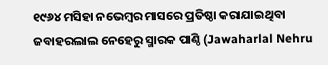୧୯୬୪ ମସିହା ନଭେମ୍ବର ମାସରେ ପ୍ରତିଷ୍ଠା କରାଯାଇଥିବା ଜବାହରଲାଲ ନେହେରୁ ସ୍ମାରକ ପାଣ୍ଠି (Jawaharlal Nehru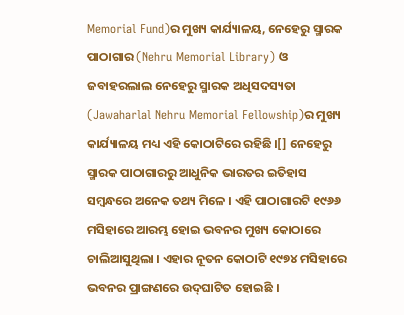Memorial Fund)ର ମୁଖ୍ୟ କାର୍ଯ୍ୟାଳୟ, ନେହେରୁ ସ୍ମାରକ ପାଠାଗାର (Nehru Memorial Library) ଓ ଜବାହରଲାଲ ନେହେରୁ ସ୍ମାରକ ଅଧିସଦସ୍ୟତା (Jawaharlal Nehru Memorial Fellowship)ର ମୁଖ୍ୟ କାର୍ଯ୍ୟାଳୟ ମଧ୍ୟ ଏହି କୋଠାଟିରେ ରହିଛି ।[] ନେହେରୁ ସ୍ମାରକ ପାଠାଗାରରୁ ଆଧୁନିକ ଭାରତର ଇତିହାସ ସମ୍ବନ୍ଧରେ ଅନେକ ତ‌ଥ୍ୟ ମିଳେ । ଏହି ପାଠାଗାରଟି ୧୯୬୬ ମସିହାରେ ଆରମ୍ଭ ହୋଇ ଭବନର ମୁଖ୍ୟ କୋଠାରେ ଚାଲିଆସୁଥିଲା । ଏହାର ନୂତନ କୋଠାଟି ୧୯୭୪ ମସିହାରେ ଭବନର ପ୍ରାଙ୍ଗଣରେ ଉଦ୍‌ଘାଟିତ ହୋଇଛି ।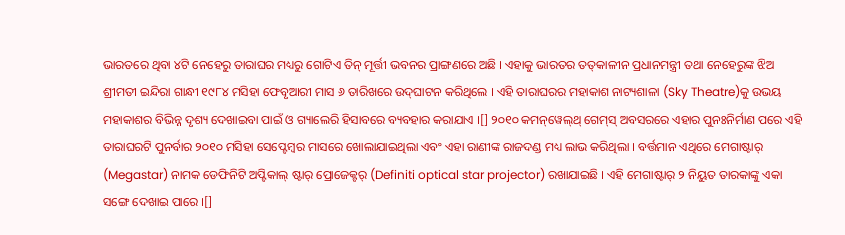ଭାରତରେ ଥିବା ୪ଟି ନେହେରୁ ତାରାଘର ମଧ୍ୟରୁ ଗୋଟିଏ ତିନ୍ ମୂର୍ତ୍ତୀ ଭବନର ପ୍ରାଙ୍ଗଣରେ ଅଛି । ଏହାକୁ ଭାରତର ତ‌ତ୍‌କାଳୀନ ପ୍ରଧାନମନ୍ତ୍ରୀ ତ‌ଥା ନେହେରୁଙ୍କ ଝିଅ ଶ୍ରୀମତୀ ଇନ୍ଦିରା ଗାନ୍ଧୀ ୧୯୮୪ ମସିହା ଫେବୃଆରୀ ମାସ ୬ ତାରିଖରେ ଉଦ୍‌ଘାଟନ କରିଥିଲେ । ଏହି ତାରାଘରର ମହାକାଶ ନାଟ୍ୟଶାଳା (Sky Theatre)କୁ ଉଭୟ ମହାକାଶର ବିଭିନ୍ନ ଦୃଶ୍ୟ ଦେଖାଇବା ପାଇଁ ଓ ଗ୍ୟାଲେରି ହିସାବରେ ବ୍ୟବ‌ହାର କରାଯାଏ ।[] ୨୦୧୦ କମନ୍‌ୱେଲ୍‌ଥ୍ ଗେମ୍‌ସ୍ ଅବସରରେ ଏହାର ପୁନଃନିର୍ମାଣ ପରେ ଏହି ତାରାଘରଟି ପୁନର୍ବାର ୨୦୧୦ ମସିହା ସେପ୍ଟେମ୍ବର ମାସରେ ଖୋଲାଯାଇଥିଲା ଏବଂ ଏହା ରାଣୀଙ୍କ ରାଜଦଣ୍ଡ ମଧ୍ୟ ଲାଭ କରିଥିଲା । ବର୍ତ୍ତମାନ ଏଥିରେ ମେଗାଷ୍ଟାର୍ (Megastar) ନାମକ ଡେଫିନିଟି ଅପ୍ଟିକାଲ୍ ଷ୍ଟାର୍ ପ୍ରୋଜେକ୍ଟର୍ (Definiti optical star projector) ରଖାଯାଇଛି । ଏହି ମେଗାଷ୍ଟାର୍ ୨ ନିୟୁତ ତାରକାଙ୍କୁ ଏକା ସଙ୍ଗେ ଦେଖାଇ ପାରେ ।[]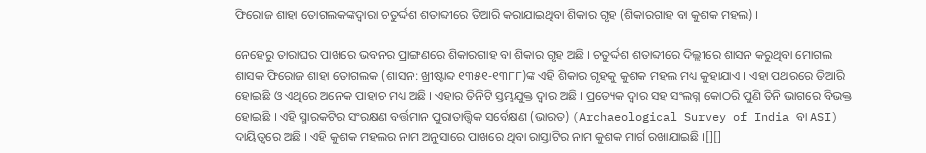ଫିରୋଜ ଶାହା ତୋଗଲକ‌ଙ୍କଦ୍ୱାରା ଚତୁର୍ଦ୍ଦଶ ଶତାବ୍ଦୀରେ ତିଆରି କରାଯାଇଥିବା ଶିକାର ଗୃହ (ଶିକାରଗାହ ବା କୁଶକ ମହଲ) ।

ନେହେରୁ ତାରାଘର ପାଖରେ ଭବନର ପ୍ରାଙ୍ଗଣରେ ଶିକାରଗାହ ବା ଶିକାର ଗୃହ ଅଛି । ଚତୁର୍ଦ୍ଦଶ ଶତାବ୍ଦୀରେ ଦିଲ୍ଲୀରେ ଶାସନ କରୁଥିବା ମୋଗଲ ଶାସକ ଫିରୋଜ ଶାହା ତୋଗଲକ (ଶାସନ: ଖ୍ରୀଷ୍ଟାବ୍ଦ ୧୩୫୧-୧୩୮୮)ଙ୍କ ଏହି ଶିକାର ଗୃହକୁ କୁଶକ ମହଲ ମଧ୍ୟ କୁହାଯାଏ । ଏହା ପଥରରେ ତିଆରି ହୋଇଛି ଓ ଏଥିରେ ଅନେକ ପାହାଚ ମଧ୍ୟ ଅଛି । ଏହାର ତିନିଟି ସ୍ତମ୍ଭଯୁକ୍ତ ଦ୍ୱାର ଅଛି । ପ୍ରତ୍ୟେକ ଦ୍ୱାର ସ‌ହ ସଂଲଗ୍ନ କୋଠରି ପୁଣି ତିନି ଭାଗରେ ବିଭକ୍ତ ହୋଇଛି । ଏହି ସ୍ମାରକଟିର ସଂରକ୍ଷଣ ବର୍ତ୍ତମାନ ପୁରାତାତ୍ତ୍ୱିକ ସର୍ବେକ୍ଷଣ (ଭାରତ) (Archaeological Survey of India ବା ASI) ଦାୟିତ୍ୱରେ ଅଛି । ଏହି କୁଶକ ମହଲର ନାମ ଅନୁସାରେ ପାଖରେ ଥିବା ରାସ୍ତାଟିର ନାମ କୁଶକ ମାର୍ଗ ରଖାଯାଇଛି ।[][]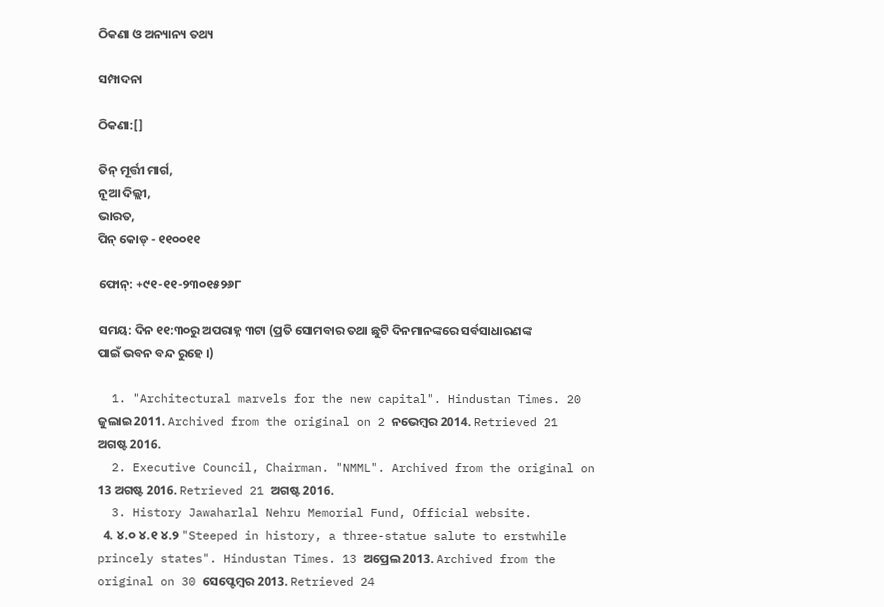ଠିକଣା ଓ ଅନ୍ୟାନ୍ୟ ତ‌ଥ୍ୟ

ସମ୍ପାଦନା

ଠିକଣା:[]

ତିନ୍ ମୂର୍ତ୍ତୀ ମାର୍ଗ,
ନୂଆ ଦିଲ୍ଲୀ,
ଭାରତ,
ପିନ୍ କୋଡ୍ - ୧୧୦୦୧୧

ଫୋନ୍: +୯୧-୧୧-୨୩୦୧୫୨୬୮

ସମୟ: ଦିନ ୧୧:୩୦ରୁ ଅପରାହ୍ନ ୩ଟା (ପ୍ରତି ସୋମ‌ବାର ତ‌ଥା ଛୁଟି ଦିନମାନ‌ଙ୍କରେ ସର୍ବସାଧାରଣଙ୍କ ପାଇଁ ଭବନ ବନ୍ଦ ରୁହେ ।)

  1. "Architectural marvels for the new capital". Hindustan Times. 20 ଜୁଲାଇ 2011. Archived from the original on 2 ନଭେମ୍ବର 2014. Retrieved 21 ଅଗଷ୍ଟ 2016.
  2. Executive Council, Chairman. "NMML". Archived from the original on 13 ଅଗଷ୍ଟ 2016. Retrieved 21 ଅଗଷ୍ଟ 2016.
  3. History Jawaharlal Nehru Memorial Fund, Official website.
  4. ୪.୦ ୪.୧ ୪.୨ "Steeped in history, a three-statue salute to erstwhile princely states". Hindustan Times. 13 ଅପ୍ରେଲ 2013. Archived from the original on 30 ସେପ୍ଟେମ୍ବର 2013. Retrieved 24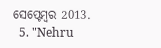ସେପ୍ଟେମ୍ବର 2013.
  5. "Nehru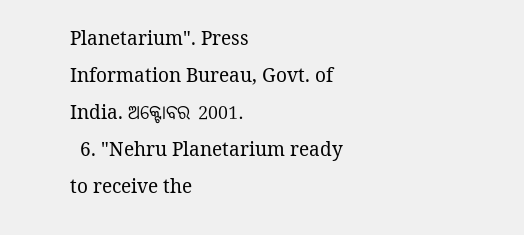Planetarium". Press Information Bureau, Govt. of India. ଅକ୍ଟୋବର 2001.
  6. "Nehru Planetarium ready to receive the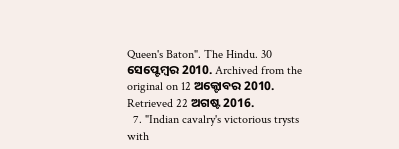Queen's Baton". The Hindu. 30 ସେପ୍ଟେମ୍ବର 2010. Archived from the original on 12 ଅକ୍ଟୋବର 2010. Retrieved 22 ଅଗଷ୍ଟ 2016.
  7. "Indian cavalry's victorious trysts with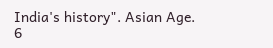India's history". Asian Age. 6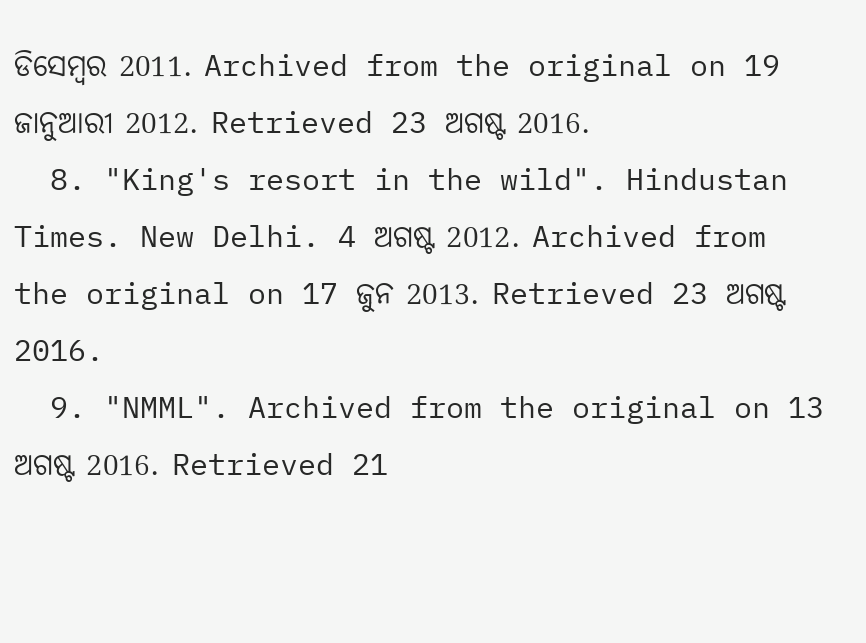ଡିସେମ୍ବର 2011. Archived from the original on 19 ଜାନୁଆରୀ 2012. Retrieved 23 ଅଗଷ୍ଟ 2016.
  8. "King's resort in the wild". Hindustan Times. New Delhi. 4 ଅଗଷ୍ଟ 2012. Archived from the original on 17 ଜୁନ 2013. Retrieved 23 ଅଗଷ୍ଟ 2016.
  9. "NMML". Archived from the original on 13 ଅଗଷ୍ଟ 2016. Retrieved 21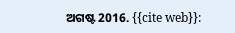ଅଗଷ୍ଟ 2016. {{cite web}}: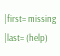|first= missing |last= (help)